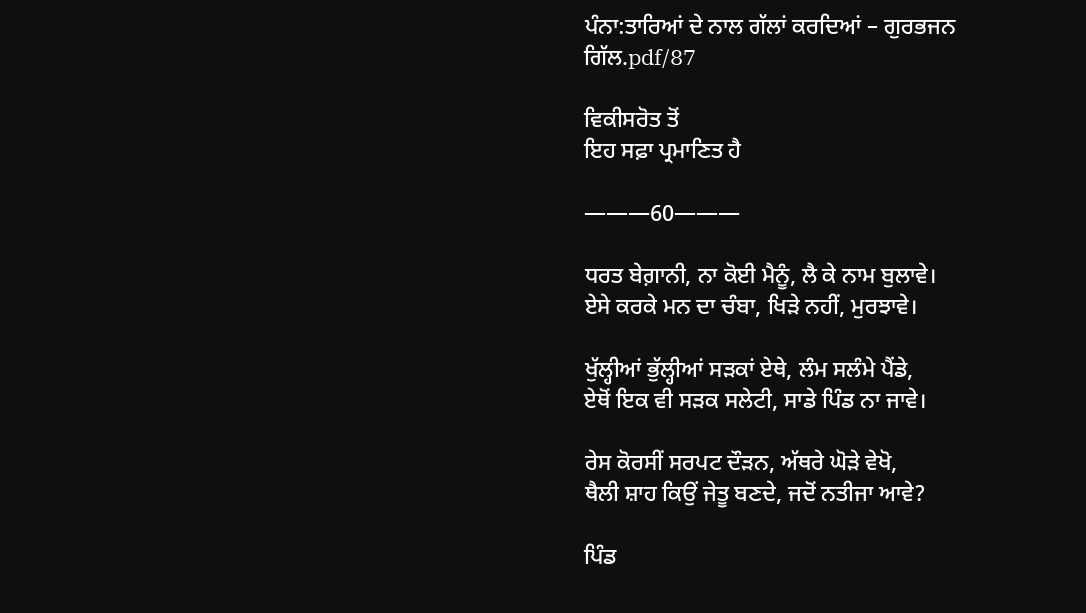ਪੰਨਾ:ਤਾਰਿਆਂ ਦੇ ਨਾਲ ਗੱਲਾਂ ਕਰਦਿਆਂ – ਗੁਰਭਜਨ ਗਿੱਲ.pdf/87

ਵਿਕੀਸਰੋਤ ਤੋਂ
ਇਹ ਸਫ਼ਾ ਪ੍ਰਮਾਣਿਤ ਹੈ

———60———

ਧਰਤ ਬੇਗ਼ਾਨੀ, ਨਾ ਕੋਈ ਮੈਨੂੰ, ਲੈ ਕੇ ਨਾਮ ਬੁਲਾਵੇ।
ਏਸੇ ਕਰਕੇ ਮਨ ਦਾ ਚੰਬਾ, ਖਿੜੇ ਨਹੀਂ, ਮੁਰਝਾਵੇ।

ਖੁੱਲ੍ਹੀਆਂ ਭੁੱਲ੍ਹੀਆਂ ਸੜਕਾਂ ਏਥੇ, ਲੰਮ ਸਲੰਮੇ ਪੈਂਡੇ,
ਏਥੋਂ ਇਕ ਵੀ ਸੜਕ ਸਲੇਟੀ, ਸਾਡੇ ਪਿੰਡ ਨਾ ਜਾਵੇ।

ਰੇਸ ਕੋਰਸੀਂ ਸਰਪਟ ਦੌੜਨ, ਅੱਥਰੇ ਘੋੜੇ ਵੇਖੋ,
ਥੈਲੀ ਸ਼ਾਹ ਕਿਉਂ ਜੇਤੂ ਬਣਦੇ, ਜਦੋਂ ਨਤੀਜਾ ਆਵੇ?

ਪਿੰਡ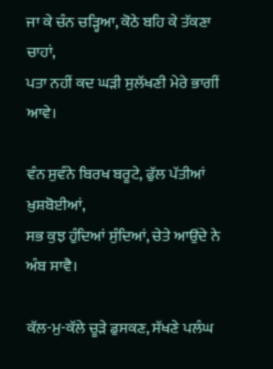ਜਾ ਕੇ ਚੰਨ ਚੜ੍ਹਿਆ, ਕੋਠੇ ਬਹਿ ਕੇ ਤੱਕਣਾ ਚਾਹਾਂ,
ਪਤਾ ਨਹੀਂ ਕਦ ਘੜੀ ਸੁਲੱਖਣੀ ਮੇਰੇ ਭਾਗੀਂ ਆਵੇ।

ਵੰਨ ਸੁਵੰਨੇ ਬਿਰਖ ਬਰੂਟੇ, ਫੁੱਲ ਪੱਤੀਆਂ ਖ਼ੁਸ਼ਬੋਈਆਂ,
ਸਭ ਕੁਝ ਹੁੰਦਿਆਂ ਸੁੰਦਿਆਂ, ਚੇਤੇ ਆਉਂਦੇ ਨੇ ਅੰਬ ਸਾਵੈ।

ਕੱਲ-ਮੁ-ਕੱਲੇ ਚੂੜੇ ਡੁਸਕਣ, ਸੱਖਣੇ ਪਲੰਘ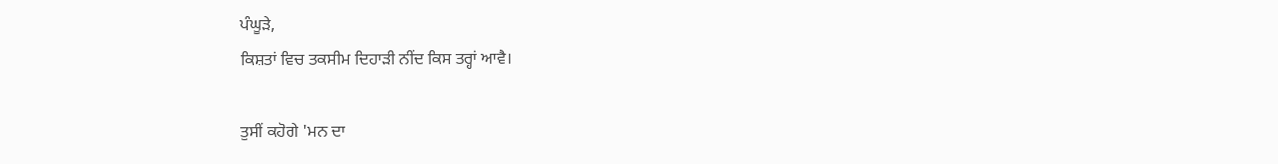ਪੰਘੂੜੇ,
ਕਿਸ਼ਤਾਂ ਵਿਚ ਤਕਸੀਮ ਦਿਹਾੜੀ ਨੀਂਦ ਕਿਸ ਤਰ੍ਹਾਂ ਆਵੈ।

ਤੁਸੀਂ ਕਹੋਗੇ 'ਮਨ ਦਾ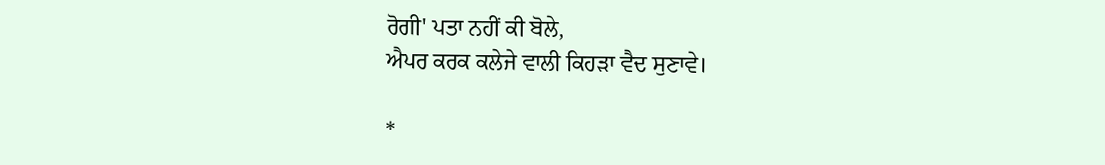ਰੋਗੀ' ਪਤਾ ਨਹੀਂ ਕੀ ਬੋਲੇ,
ਐਪਰ ਕਰਕ ਕਲੇਜੇ ਵਾਲੀ ਕਿਹੜਾ ਵੈਦ ਸੁਣਾਵੇ।

*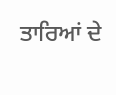ਤਾਰਿਆਂ ਦੇ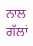ਨਾਲ ਗੱਲਾਂ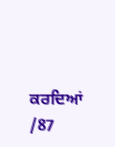ਕਰਦਿਆਂ /87